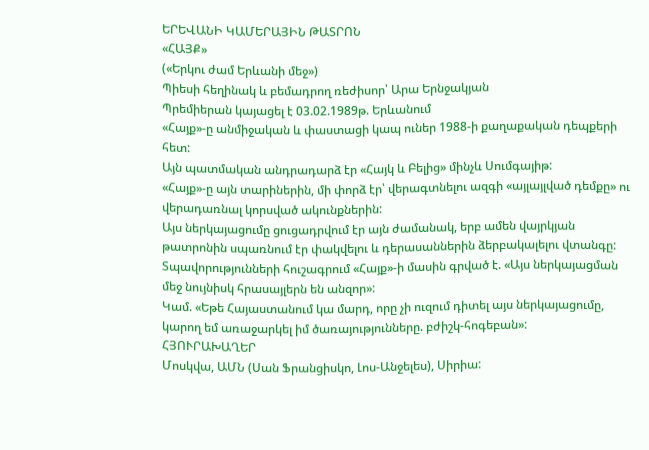ԵՐԵՎԱՆԻ ԿԱՄԵՐԱՅԻՆ ԹԱՏՐՈՆ
«ՀԱՅՔ»
(«Երկու ժամ Երևանի մեջ»)
Պիեսի հեղինակ և բեմադրող ռեժիսոր՝ Արա Երնջակյան
Պրեմիերան կայացել է 03.02.1989թ. Երևանում
«Հայք»-ը անմիջական և փաստացի կապ ուներ 1988-ի քաղաքական դեպքերի հետ:
Այն պատմական անդրադարձ էր «Հայկ և Բելից» մինչև Սումգայիթ:
«Հայք»-ը այն տարիներին, մի փորձ էր՝ վերագտնելու ազգի «այլայլված դեմքը» ու վերադառնալ կորսված ակունքներին:
Այս ներկայացումը ցուցադրվում էր այն ժամանակ, երբ ամեն վայրկյան թատրոնին սպառնում էր փակվելու և դերասաններին ձերբակալելու վտանգը:
Տպավորությունների հուշագրում «Հայք»-ի մասին գրված է. «Այս ներկայացման մեջ նույնիսկ հրասայլերն են անզոր»:
Կամ. «Եթե Հայաստանում կա մարդ, որը չի ուզում դիտել այս ներկայացումը, կարող եմ առաջարկել իմ ծառայությունները. բժիշկ-հոգեբան»:
ՀՅՈՒՐԱԽԱՂԵՐ
Մոսկվա, ԱՄՆ (Սան Ֆրանցիսկո, Լոս-Անջելես), Սիրիա: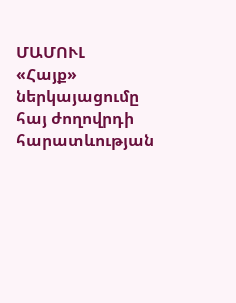ՄԱՄՈՒԼ
«Հայք» ներկայացումը հայ ժողովրդի հարատևության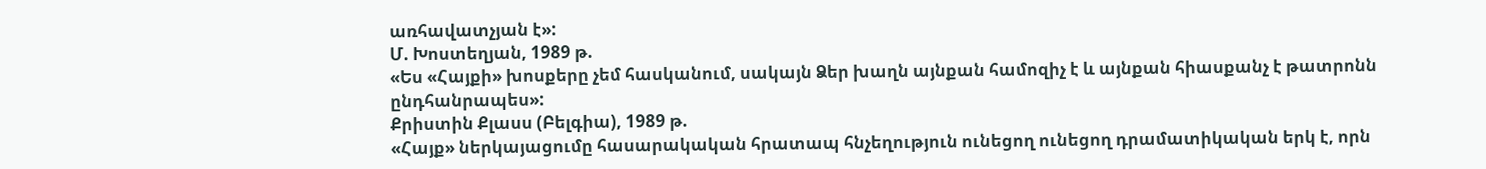առհավատչյան է»:
Մ. Խոստեղյան, 1989 թ.
«Ես «Հայքի» խոսքերը չեմ հասկանում, սակայն Ձեր խաղն այնքան համոզիչ է և այնքան հիասքանչ է թատրոնն ընդհանրապես»:
Քրիստին Քլասս (Բելգիա), 1989 թ.
«Հայք» ներկայացումը հասարակական հրատապ հնչեղություն ունեցող ունեցող դրամատիկական երկ է, որն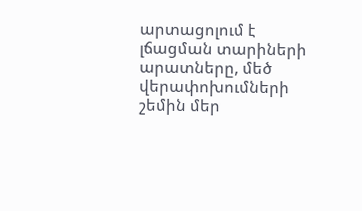արտացոլում է լճացման տարիների արատները, մեծ վերափոխումների շեմին մեր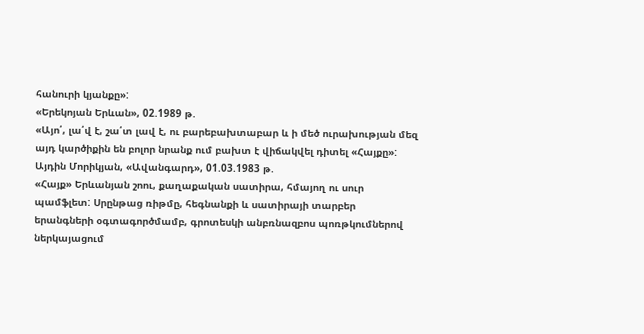հանուրի կյանքը»:
«Երեկոյան Երևան», 02.1989 թ.
«Այո՛, լա՛վ է, շա՛տ լավ է, ու բարեբախտաբար և ի մեծ ուրախության մեզ այդ կարծիքին են բոլոր նրանք ում բախտ է վիճակվել դիտել «Հայքը»:
Այդին Մորիկյան, «Ավանգարդ», 01.03.1983 թ.
«Հայք» Երևանյան շոու, քաղաքական սատիրա, հմայող ու սուր պամֆլետ: Սրընթաց ռիթմը, հեգնանքի և սատիրայի տարբեր երանգների օգտագործմամբ, գրոտեսկի անբռնազբոս պոռթկումներով ներկայացում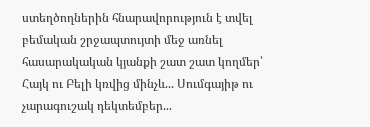ստեղծողներին հնարավորություն է տվել բեմական շրջապտույտի մեջ առնել հասարակական կյանքի շատ շատ կողմեր՝ Հայկ ու Բելի կռվից մինչև... Սումգայիթ ու չարագուշակ դեկտեմբեր...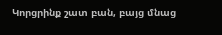Կորցրինք շատ բան, բայց մնաց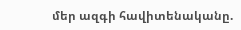մեր ազգի հավիտենականը.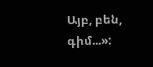Այբ, բեն, գիմ...»: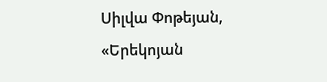Սիլվա Փոթեյան, «Երեկոյան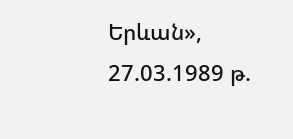Երևան», 27.03.1989 թ.